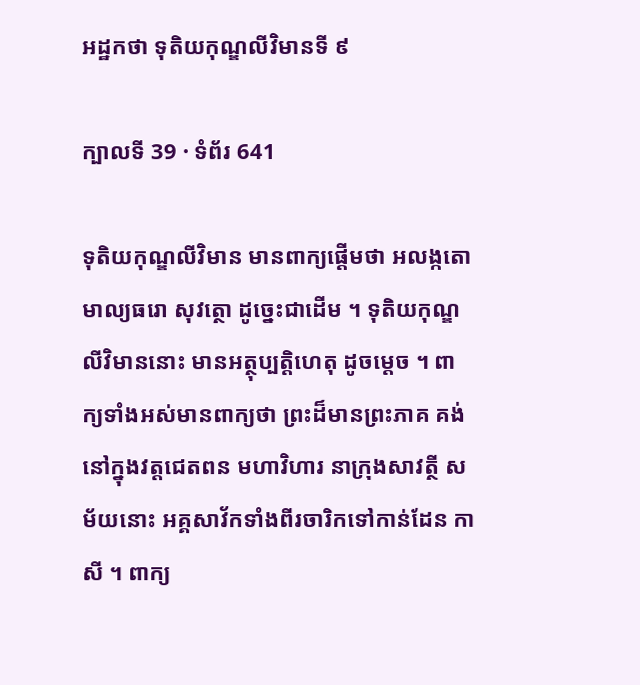អដ្ឋកថា ទុតិយកុណ្ឌលីវិមានទី ៩

ក្បាលទី 39 · ទំព័រ 641

ទុតិយកុណ្ឌលីវិមាន មានពាក្យផ្តើមថា អលង្កតោ មាល្យធរោ សុវត្ថោ ដូច្នេះជាដើម ។ ទុតិយកុណ្ឌលីវិមាននោះ មានអត្ថុប្បត្តិហេតុ ដូចម្តេច ។ ពាក្យទាំងអស់មានពាក្យថា ព្រះដ៏មានព្រះភាគ គង់នៅក្នុងវត្តជេតពន មហាវិហារ នាក្រុងសាវត្ថី សម័យនោះ អគ្គសាវ័កទាំងពីរចារិកទៅកាន់ដែន កាសី ។ ពាក្យ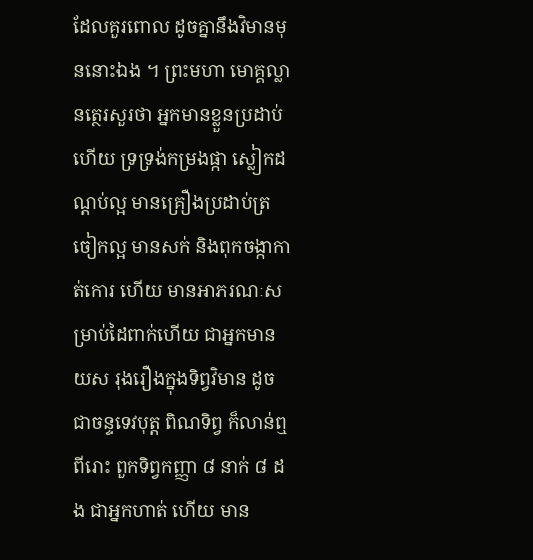ដែលគួរពោល ដូចគ្នានឹងវិមានមុននោះឯង ។ ព្រះមហា មោគ្គល្លានត្ថេរសួរថា អ្នកមានខ្លួនប្រដាប់ហើយ ទ្រទ្រង់កម្រងផ្កា ស្លៀកដណ្តប់ល្អ មានគ្រឿងប្រដាប់ត្រចៀកល្អ មានសក់ និងពុកចង្កាកាត់កោរ ហើយ មានអាភរណៈសម្រាប់ដៃពាក់ហើយ ជាអ្នកមានយស រុងរឿងក្នុងទិព្វវិមាន ដូចជាចន្ទទេវបុត្ត ពិណទិព្វ ក៏លាន់ឮ ពីរោះ ពួកទិព្វកញ្ញា ៨ នាក់ ៨ ដង ជាអ្នកហាត់ ហើយ មាន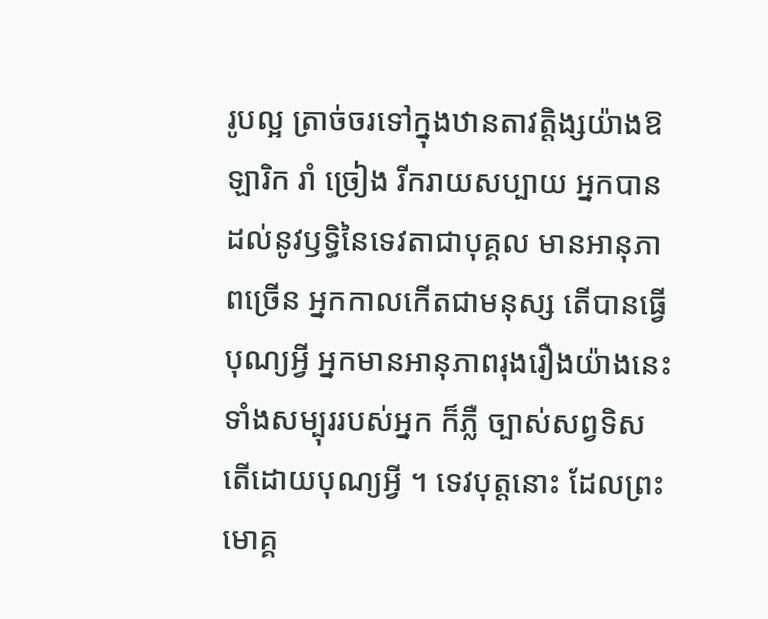រូបល្អ ត្រាច់ចរទៅក្នុងឋានតាវត្តិង្សយ៉ាងឱឡារិក រាំ ច្រៀង រីករាយសប្បាយ អ្នកបានដល់នូវឫទ្ធិនៃទេវតាជាបុគ្គល មានអានុភាពច្រើន អ្នកកាលកើតជាមនុស្ស តើបានធ្វើបុណ្យអ្វី អ្នកមានអានុភាពរុងរឿងយ៉ាងនេះ ទាំងសម្បុររបស់អ្នក ក៏ភ្លឺ ច្បាស់សព្វទិស តើដោយបុណ្យអ្វី ។ ទេវបុត្តនោះ ដែលព្រះមោគ្គ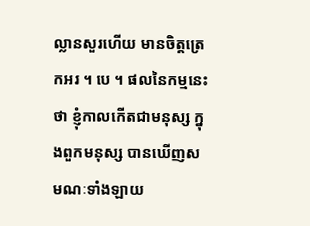ល្លានសួរហើយ មានចិត្តត្រេកអរ ។ បេ ។ ផលនៃកម្មនេះថា ខ្ញុំកាលកើតជាមនុស្ស ក្នុងពួកមនុស្ស បានឃើញសមណៈទាំងឡាយ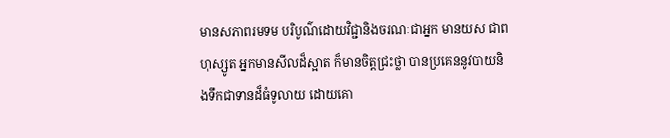មានសភាពរមទម បរិបូណ៌ដោយវិជ្ជានិងចរណៈជាអ្នក មានយស ជាពហុស្សូត អ្នកមានសីលដ៏ស្អាត ក៏មានចិត្តជ្រះថ្លា បានប្រគេននូវបាយនិងទឹកជាទានដ៏ធំទូលាយ ដោយគោ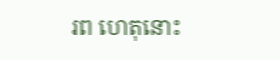រព ហេតុនោះ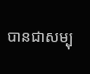បានជាសម្បុ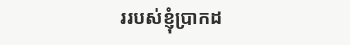ររបស់ខ្ញុំប្រាកដ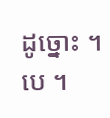ដូច្នោះ ។ បេ ។